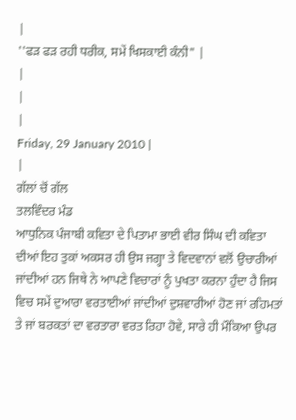|
''ਫੜ ਫੜ ਰਹੀ ਧਰੀਕ, ਸਮੇਂ ਖਿਸਕਾਈ ਕੰਨੀ" |
|
|
|
Friday, 29 January 2010 |
|
ਗੱਲਾਂ ਚੋਂ ਗੱਲ
ਤਲਵਿੰਦਰ ਮੰਡ
ਆਧੁਨਿਕ ਪੰਜਾਬੀ ਕਵਿਤਾ ਦੇ ਪਿਤਾਮਾ ਭਾਈ ਵੀਰ ਸਿੰਘ ਦੀ ਕਵਿਤਾ ਦੀਆਂ ਇਹ ਤੁਕਾਂ ਅਕਸਰ ਹੀ ਉਸ ਜਗ੍ਹਾ ਤੇ ਵਿਦਵਾਨਾਂ ਵਲੋਂ ਉਚਾਰੀਆਂ ਜਾਂਦੀਆਂ ਹਨ ਜਿਥੇ ਨੇ ਆਪਣੇ ਵਿਚਾਰਾਂ ਨੂੰ ਪੁਖਤਾ ਕਰਨਾ ਹੁੰਦਾ ਹੈ ਜਿਸ ਵਿਚ ਸਮੇਂ ਦੁਆਰਾ ਵਰਤਾਈਆਂ ਜਾਂਦੀਆਂ ਦੁਸ਼ਵਾਰੀਆਂ ਹੋਣ ਜਾਂ ਰਹਿਮਤਾਂ ਤੇ ਜਾਂ ਬਰਕਤਾਂ ਦਾ ਵਰਤਾਰਾ ਵਰਤ ਰਿਹਾ ਹੋਵੇ, ਸਾਰੇ ਹੀ ਮੌਕਿਆ ਉਪਰ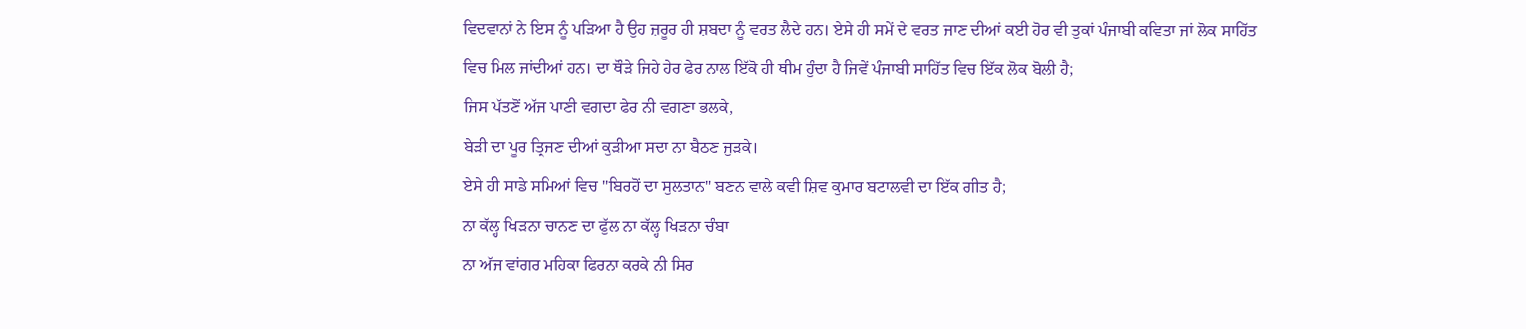ਵਿਦਵਾਨਾਂ ਨੇ ਇਸ ਨੂੰ ਪੜਿਆ ਹੈ ਉਹ ਜ਼ਰੂਰ ਹੀ ਸ਼ਬਦਾ ਨੂੰ ਵਰਤ ਲੈਦੇ ਹਨ। ਏਸੇ ਹੀ ਸਮੇਂ ਦੇ ਵਰਤ ਜਾਣ ਦੀਆਂ ਕਈ ਹੋਰ ਵੀ ਤੁਕਾਂ ਪੰਜਾਬੀ ਕਵਿਤਾ ਜਾਂ ਲੋਕ ਸਾਹਿੱਤ ਵਿਚ ਮਿਲ ਜਾਂਦੀਆਂ ਹਨ। ਦਾ ਥੌੜੇ ਜਿਹੇ ਹੇਰ ਫੇਰ ਨਾਲ ਇੱਕੋ ਹੀ ਥੀਮ ਹੁੰਦਾ ਹੈ ਜਿਵੇਂ ਪੰਜਾਬੀ ਸਾਹਿੱਤ ਵਿਚ ਇੱਕ ਲੋਕ ਬੋਲੀ ਹੈ;
ਜਿਸ ਪੱਤਣੋਂ ਅੱਜ ਪਾਣੀ ਵਗਦਾ ਫੇਰ ਨੀ ਵਗਣਾ ਭਲਕੇ,
ਬੇੜੀ ਦਾ ਪੂਰ ਤ੍ਰਿਜਣ ਦੀਆਂ ਕੁੜੀਆ ਸਦਾ ਨਾ ਬੈਠਣ ਜੁੜਕੇ।
ਏਸੇ ਹੀ ਸਾਡੇ ਸਮਿਆਂ ਵਿਚ ''ਬਿਰਹੋਂ ਦਾ ਸੁਲਤਾਨ" ਬਣਨ ਵਾਲੇ ਕਵੀ ਸ਼ਿਵ ਕੁਮਾਰ ਬਟਾਲਵੀ ਦਾ ਇੱਕ ਗੀਤ ਹੈ;
ਨਾ ਕੱਲ੍ਹ ਖਿੜਨਾ ਚਾਨਣ ਦਾ ਫੁੱਲ ਨਾ ਕੱਲ੍ਹ ਖਿੜਨਾ ਚੰਬਾ
ਨਾ ਅੱਜ ਵਾਂਗਰ ਮਹਿਕਾ ਫਿਰਨਾ ਕਰਕੇ ਨੀ ਸਿਰ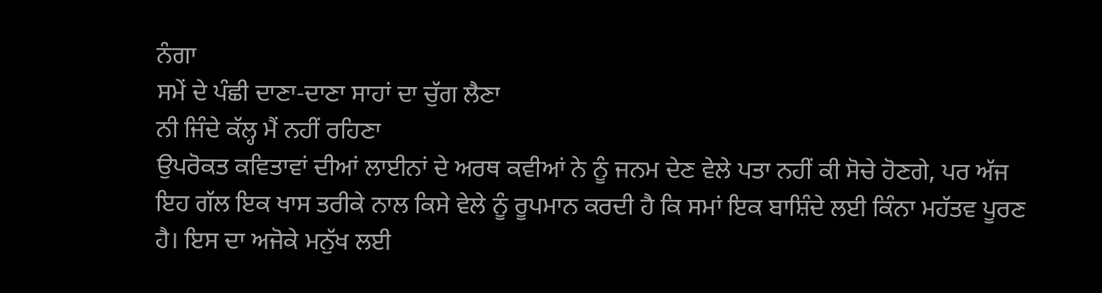ਨੰਗਾ
ਸਮੇਂ ਦੇ ਪੰਛੀ ਦਾਣਾ-ਦਾਣਾ ਸਾਹਾਂ ਦਾ ਚੁੱਗ ਲੈਣਾ
ਨੀ ਜਿੰਦੇ ਕੱਲ੍ਹ ਮੈਂ ਨਹੀਂ ਰਹਿਣਾ
ਉਪਰੋਕਤ ਕਵਿਤਾਵਾਂ ਦੀਆਂ ਲਾਈਨਾਂ ਦੇ ਅਰਥ ਕਵੀਆਂ ਨੇ ਨੂੰ ਜਨਮ ਦੇਣ ਵੇਲੇ ਪਤਾ ਨਹੀਂ ਕੀ ਸੋਚੇ ਹੋਣਗੇ, ਪਰ ਅੱਜ ਇਹ ਗੱਲ ਇਕ ਖਾਸ ਤਰੀਕੇ ਨਾਲ ਕਿਸੇ ਵੇਲੇ ਨੂੰ ਰੂਪਮਾਨ ਕਰਦੀ ਹੈ ਕਿ ਸਮਾਂ ਇਕ ਬਾਸ਼ਿੰਦੇ ਲਈ ਕਿੰਨਾ ਮਹੱਤਵ ਪੂਰਣ ਹੈ। ਇਸ ਦਾ ਅਜੋਕੇ ਮਨੁੱਖ ਲਈ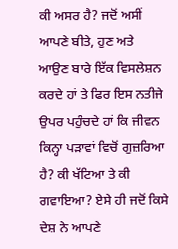ਕੀ ਅਸਰ ਹੈ? ਜਦੋਂ ਅਸੀਂ ਆਪਣੇ ਬੀਤੇ, ਹੁਣ ਅਤੇ
ਆਉਣ ਬਾਰੇ ਇੱਕ ਵਿਸਲੇਸ਼ਨ ਕਰਦੇ ਹਾਂ ਤੇ ਫਿਰ ਇਸ ਨਤੀਜੇ ਉਪਰ ਪਹੁੰਚਦੇ ਹਾਂ ਕਿ ਜੀਵਨ ਕਿਨ੍ਹਾ ਪੜਾਵਾਂ ਵਿਚੋਂ ਗੁਜ਼ਰਿਆ ਹੈ? ਕੀ ਖੱਟਿਆ ਤੇ ਕੀ ਗਵਾਇਆ? ਏਸੇ ਹੀ ਜਦੋਂ ਕਿਸੇ ਦੇਸ਼ ਨੇ ਆਪਣੇ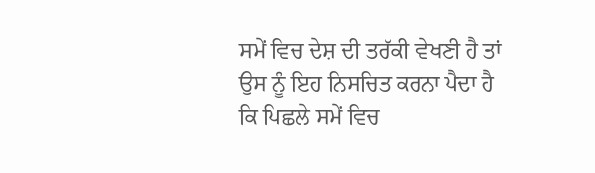ਸਮੇਂ ਵਿਚ ਦੇਸ਼ ਦੀ ਤਰੱਕੀ ਵੇਖਣੀ ਹੈ ਤਾਂ ਉਸ ਨੂੰ ਇਹ ਨਿਸਚਿਤ ਕਰਨਾ ਪੈਦਾ ਹੈ ਕਿ ਪਿਛਲੇ ਸਮੇਂ ਵਿਚ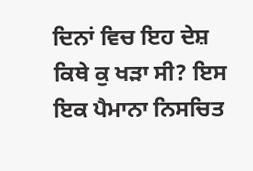ਦਿਨਾਂ ਵਿਚ ਇਹ ਦੇਸ਼ ਕਿਥੇ ਕੁ ਖੜਾ ਸੀ? ਇਸ ਇਕ ਪੈਮਾਨਾ ਨਿਸਚਿਤ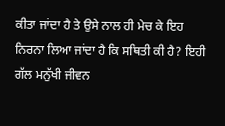ਕੀਤਾ ਜਾਂਦਾ ਹੈ ਤੇ ਉਸੇ ਨਾਲ ਹੀ ਮੇਚ ਕੇ ਇਹ ਨਿਰਨਾ ਲਿਆ ਜਾਂਦਾ ਹੈ ਕਿ ਸਥਿਤੀ ਕੀ ਹੈ? ਇਹੀ ਗੱਲ ਮਨੁੱਖੀ ਜੀਵਨ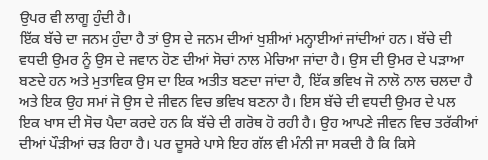ਉਪਰ ਵੀ ਲਾਗੂ ਹੁੰਦੀ ਹੈ।
ਇੱਕ ਬੱਚੇ ਦਾ ਜਨਮ ਹੁੰਦਾ ਹੈ ਤਾਂ ਉਸ ਦੇ ਜਨਮ ਦੀਆਂ ਖੁਸ਼ੀਆਂ ਮਨ੍ਹਾਈਆਂ ਜਾਂਦੀਆਂ ਹਨ। ਬੱਚੇ ਦੀ ਵਧਦੀ ਉਮਰ ਨੂੰ ਉਸ ਦੇ ਜਵਾਨ ਹੋਣ ਦੀਆਂ ਸੋਚਾਂ ਨਾਲ ਮੇਚਿਆ ਜਾਂਦਾ ਹੈ। ਉਸ ਦੀ ਉਮਰ ਦੇ ਪੜਾਆ ਬਣਦੇ ਹਨ ਅਤੇ ਮੁਤਾਵਿਕ ਉਸ ਦਾ ਇਕ ਅਤੀਤ ਬਣਦਾ ਜਾਂਦਾ ਹੈ, ਇੱਕ ਭਵਿਖ ਜੋ ਨਾਲੋ ਨਾਲ ਚਲਦਾ ਹੈ ਅਤੇ ਇਕ ਉਹ ਸਮਾਂ ਜੋ ਉਸ ਦੇ ਜੀਵਨ ਵਿਚ ਭਵਿਖ ਬਣਨਾ ਹੈ। ਇਸ ਬੱਚੇ ਦੀ ਵਧਦੀ ਉਮਰ ਦੇ ਪਲ ਇਕ ਖਾਸ ਦੀ ਸੋਚ ਪੈਦਾ ਕਰਦੇ ਹਨ ਕਿ ਬੱਚੇ ਦੀ ਗਰੋਥ ਹੋ ਰਹੀ ਹੈ। ਉਹ ਆਪਣੇ ਜੀਵਨ ਵਿਚ ਤਰੱਕੀਆਂ ਦੀਆਂ ਪੌੜੀਆਂ ਚੜ ਰਿਹਾ ਹੈ। ਪਰ ਦੂਸਰੇ ਪਾਸੇ ਇਹ ਗੱਲ ਵੀ ਮੰਨੀ ਜਾ ਸਕਦੀ ਹੈ ਕਿ ਕਿਸੇ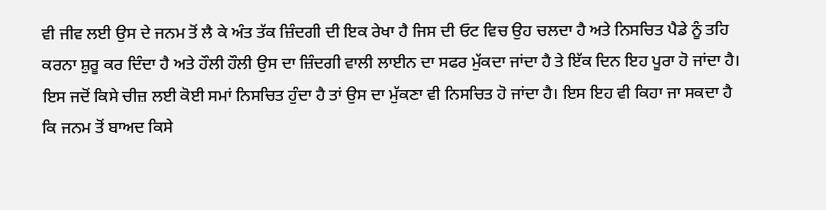ਵੀ ਜੀਵ ਲਈ ਉਸ ਦੇ ਜਨਮ ਤੋਂ ਲੈ ਕੇ ਅੰਤ ਤੱਕ ਜ਼ਿੰਦਗੀ ਦੀ ਇਕ ਰੇਖਾ ਹੈ ਜਿਸ ਦੀ ਓਟ ਵਿਚ ਉਹ ਚਲਦਾ ਹੈ ਅਤੇ ਨਿਸਚਿਤ ਪੈਡੇ ਨੂੰ ਤਹਿ ਕਰਨਾ ਸ਼ੁਰੂ ਕਰ ਦਿੰਦਾ ਹੈ ਅਤੇ ਹੌਲੀ ਹੌਲੀ ਉਸ ਦਾ ਜ਼ਿੰਦਗੀ ਵਾਲੀ ਲਾਈਨ ਦਾ ਸਫਰ ਮੁੱਕਦਾ ਜਾਂਦਾ ਹੈ ਤੇ ਇੱਕ ਦਿਨ ਇਹ ਪੂਰਾ ਹੋ ਜਾਂਦਾ ਹੈ। ਇਸ ਜਦੋਂ ਕਿਸੇ ਚੀਜ਼ ਲਈ ਕੋਈ ਸਮਾਂ ਨਿਸਚਿਤ ਹੁੰਦਾ ਹੈ ਤਾਂ ਉਸ ਦਾ ਮੁੱਕਣਾ ਵੀ ਨਿਸਚਿਤ ਹੋ ਜਾਂਦਾ ਹੈ। ਇਸ ਇਹ ਵੀ ਕਿਹਾ ਜਾ ਸਕਦਾ ਹੈ ਕਿ ਜਨਮ ਤੋਂ ਬਾਅਦ ਕਿਸੇ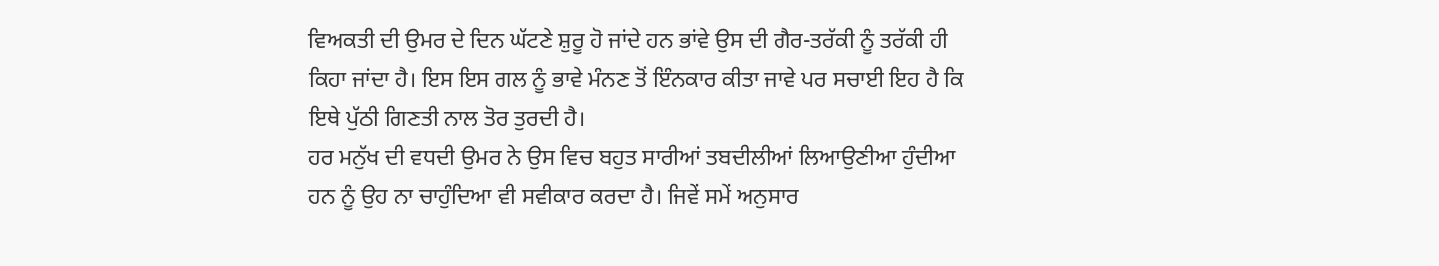ਵਿਅਕਤੀ ਦੀ ਉਮਰ ਦੇ ਦਿਨ ਘੱਟਣੇ ਸ਼ੁਰੂ ਹੋ ਜਾਂਦੇ ਹਨ ਭਾਂਵੇ ਉਸ ਦੀ ਗੈਰ-ਤਰੱਕੀ ਨੂੰ ਤਰੱਕੀ ਹੀ ਕਿਹਾ ਜਾਂਦਾ ਹੈ। ਇਸ ਇਸ ਗਲ ਨੂੰ ਭਾਵੇ ਮੰਨਣ ਤੋਂ ਇੰਨਕਾਰ ਕੀਤਾ ਜਾਵੇ ਪਰ ਸਚਾਈ ਇਹ ਹੈ ਕਿ ਇਥੇ ਪੁੱਠੀ ਗਿਣਤੀ ਨਾਲ ਤੋਰ ਤੁਰਦੀ ਹੈ।
ਹਰ ਮਨੁੱਖ ਦੀ ਵਧਦੀ ਉਮਰ ਨੇ ਉਸ ਵਿਚ ਬਹੁਤ ਸਾਰੀਆਂ ਤਬਦੀਲੀਆਂ ਲਿਆਉਣੀਆ ਹੁੰਦੀਆ ਹਨ ਨੂੰ ਉਹ ਨਾ ਚਾਹੁੰਦਿਆ ਵੀ ਸਵੀਕਾਰ ਕਰਦਾ ਹੈ। ਜਿਵੇਂ ਸਮੇਂ ਅਨੁਸਾਰ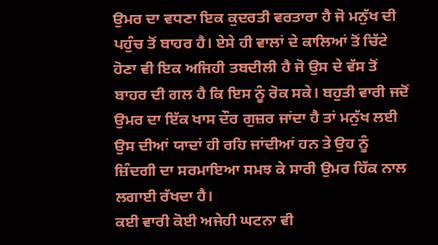ਉਮਰ ਦਾ ਵਧਣਾ ਇਕ ਕੁਦਰਤੀ ਵਰਤਾਰਾ ਹੈ ਜੋ ਮਨੁੱਖ ਦੀ ਪਹੁੰਚ ਤੋਂ ਬਾਹਰ ਹੈ। ਏਸੇ ਹੀ ਵਾਲਾਂ ਦੇ ਕਾਲਿਆਂ ਤੋਂ ਚਿੱਟੇ ਹੋਣਾ ਵੀ ਇਕ ਅਜਿਹੀ ਤਬਦੀਲੀ ਹੈ ਜੋ ਉਸ ਦੇ ਵੱਸ ਤੋਂ ਬਾਹਰ ਦੀ ਗਲ ਹੈ ਕਿ ਇਸ ਨੂੰ ਰੋਕ ਸਕੇ। ਬਹੁਤੀ ਵਾਰੀ ਜਦੋਂ ਉਮਰ ਦਾ ਇੱਕ ਖਾਸ ਦੌਰ ਗੁਜ਼ਰ ਜਾਂਦਾ ਹੈ ਤਾਂ ਮਨੁੱਖ ਲਈ ਉਸ ਦੀਆਂ ਯਾਦਾਂ ਹੀ ਰਹਿ ਜਾਂਦੀਆਂ ਹਨ ਤੇ ਉਹ ਨੂੰ ਜ਼ਿੰਦਗੀ ਦਾ ਸਰਮਾਇਆ ਸਮਝ ਕੇ ਸਾਰੀ ਉਮਰ ਹਿੱਕ ਨਾਲ ਲਗਾਈ ਰੱਖਦਾ ਹੈ।
ਕਈ ਵਾਰੀ ਕੋਈ ਅਜੇਹੀ ਘਟਨਾ ਵੀ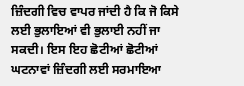ਜ਼ਿੰਦਗੀ ਵਿਚ ਵਾਪਰ ਜਾਂਦੀ ਹੈ ਕਿ ਜੋ ਕਿਸੇ ਲਈ ਭੁਲਾਇਆਂ ਵੀ ਭੁਲਾਈ ਨਹੀਂ ਜਾ ਸਕਦੀ। ਇਸ ਇਹ ਛੋਟੀਆਂ ਛੋਟੀਆਂ ਘਟਨਾਵਾਂ ਜ਼ਿੰਦਗੀ ਲਈ ਸਰਮਾਇਆ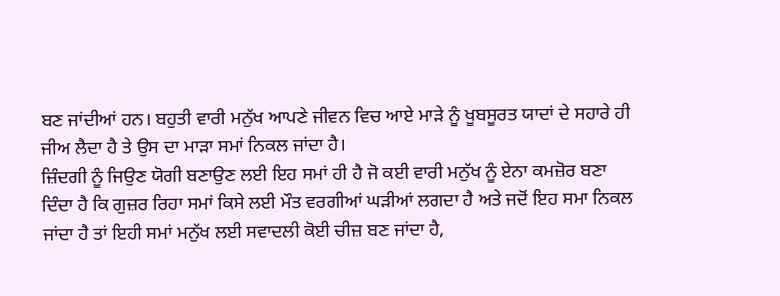ਬਣ ਜਾਂਦੀਆਂ ਹਨ। ਬਹੁਤੀ ਵਾਰੀ ਮਨੁੱਖ ਆਪਣੇ ਜੀਵਨ ਵਿਚ ਆਏ ਮਾੜੇ ਨੂੰ ਖੂਬਸੂਰਤ ਯਾਦਾਂ ਦੇ ਸਹਾਰੇ ਹੀ ਜੀਅ ਲੈਦਾ ਹੈ ਤੇ ਉਸ ਦਾ ਮਾੜਾ ਸਮਾਂ ਨਿਕਲ ਜਾਂਦਾ ਹੈ।
ਜ਼ਿੰਦਗੀ ਨੂੰ ਜਿਉਣ ਯੋਗੀ ਬਣਾਉਣ ਲਈ ਇਹ ਸਮਾਂ ਹੀ ਹੈ ਜੋ ਕਈ ਵਾਰੀ ਮਨੁੱਖ ਨੂੰ ਏਨਾ ਕਮਜ਼ੋਰ ਬਣਾ ਦਿੰਦਾ ਹੈ ਕਿ ਗੁਜ਼ਰ ਰਿਹਾ ਸਮਾਂ ਕਿਸੇ ਲਈ ਮੌਤ ਵਰਗੀਆਂ ਘੜੀਆਂ ਲਗਦਾ ਹੈ ਅਤੇ ਜਦੋਂ ਇਹ ਸਮਾ ਨਿਕਲ ਜਾਂਦਾ ਹੈ ਤਾਂ ਇਹੀ ਸਮਾਂ ਮਨੁੱਖ ਲਈ ਸਵਾਦਲੀ ਕੋਈ ਚੀਜ਼ ਬਣ ਜਾਂਦਾ ਹੈ,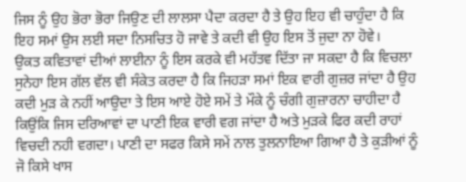ਜਿਸ ਨੂੰ ਉਹ ਭੋਰਾ ਭੋਰਾ ਜਿਉਣ ਦੀ ਲਾਲਸਾ ਪੈਦਾ ਕਰਦਾ ਹੈ ਤੇ ਉਹ ਇਹ ਵੀ ਚਾਹੁੰਦਾ ਹੈ ਕਿ ਇਹ ਸਮਾਂ ਉਸ ਲਈ ਸਦਾ ਨਿਸਚਿਤ ਹੋ ਜਾਵੇ ਤੇ ਕਦੀ ਵੀ ਉਹ ਇਸ ਤੋਂ ਜੁਦਾ ਨਾ ਹੋਵੇ।
ਉਕਤ ਕਵਿਤਾਵਾਂ ਦੀਆਂ ਲਾਈਨਾ ਨੂੰ ਇਸ ਕਰਕੇ ਵੀ ਮਹੱਤਵ ਦਿੱਤਾ ਜਾ ਸਕਦਾ ਹੈ ਕਿ ਵਿਚਲਾ ਸੁਨੇਹਾ ਇਸ ਗੱਲ ਵੱਲ ਵੀ ਸੰਕੇਤ ਕਰਦਾ ਹੈ ਕਿ ਜਿਹੜਾ ਸਮਾਂ ਇਕ ਵਾਰੀ ਗੁਜ਼ਰ ਜਾਂਦਾ ਹੈ ਉਹ ਕਦੀ ਮੁੜ ਕੇ ਨਹੀਂ ਆਉਦਾ ਤੇ ਇਸ ਆਏ ਹੋਏ ਸਮੇਂ ਤੇ ਮੌਕੇ ਨੂੰ ਚੰਗੀ ਗੁਜ਼ਾਰਨਾ ਚਾਹੀਦਾ ਹੈ ਕਿਉਂਕਿ ਜਿਸ ਦਰਿਆਵਾਂ ਦਾ ਪਾਣੀ ਇਕ ਵਾਰੀ ਵਗ ਜਾਂਦਾ ਹੈ ਅਤੇ ਮੁੜਕੇ ਫਿਰ ਕਦੀ ਰਾਹਾਂ ਵਿਚਦੀ ਨਹੀ ਵਗਦਾ। ਪਾਣੀ ਦਾ ਸਫਰ ਕਿਸੇ ਸਮੇਂ ਨਾਲ ਤੁਲਨਾਇਆ ਗਿਆ ਹੈ ਤੇ ਕੁੜੀਆਂ ਨੂੰ ਜੋ ਕਿਸੇ ਖਾਸ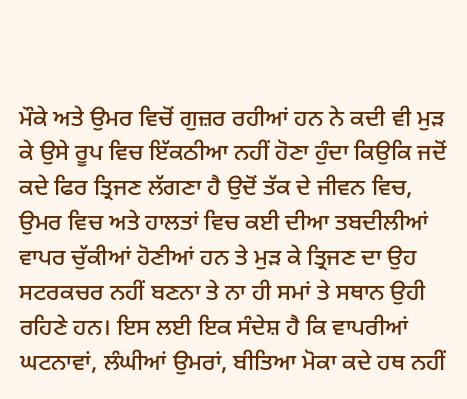ਮੌਕੇ ਅਤੇ ਉਮਰ ਵਿਚੋਂ ਗੁਜ਼ਰ ਰਹੀਆਂ ਹਨ ਨੇ ਕਦੀ ਵੀ ਮੁੜ ਕੇ ਉਸੇ ਰੂਪ ਵਿਚ ਇੱਕਠੀਆ ਨਹੀਂ ਹੋਣਾ ਹੁੰਦਾ ਕਿਉਕਿ ਜਦੋਂ ਕਦੇ ਫਿਰ ਤ੍ਰਿਜਣ ਲੱਗਣਾ ਹੈ ਉਦੋਂ ਤੱਕ ਦੇ ਜੀਵਨ ਵਿਚ, ਉਮਰ ਵਿਚ ਅਤੇ ਹਾਲਤਾਂ ਵਿਚ ਕਈ ਦੀਆ ਤਬਦੀਲੀਆਂ ਵਾਪਰ ਚੁੱਕੀਆਂ ਹੋਣੀਆਂ ਹਨ ਤੇ ਮੁੜ ਕੇ ਤ੍ਰਿਜਣ ਦਾ ਉਹ ਸਟਰਕਚਰ ਨਹੀਂ ਬਣਨਾ ਤੇ ਨਾ ਹੀ ਸਮਾਂ ਤੇ ਸਥਾਨ ਉਹੀ ਰਹਿਣੇ ਹਨ। ਇਸ ਲਈ ਇਕ ਸੰਦੇਸ਼ ਹੈ ਕਿ ਵਾਪਰੀਆਂ ਘਟਨਾਵਾਂ, ਲੰਘੀਆਂ ਉਮਰਾਂ, ਬੀਤਿਆ ਮੋਕਾ ਕਦੇ ਹਥ ਨਹੀਂ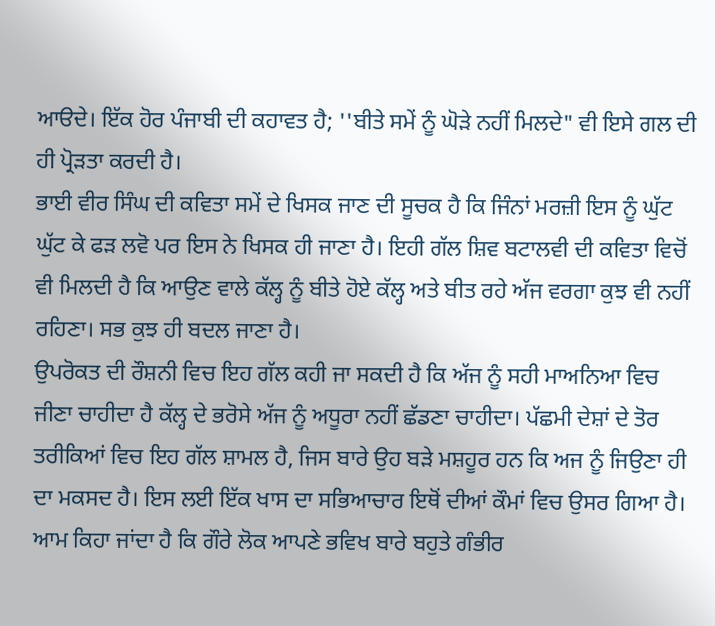ਆੳਦੇ। ਇੱਕ ਹੋਰ ਪੰਜਾਬੀ ਦੀ ਕਹਾਵਤ ਹੈ; ''ਬੀਤੇ ਸਮੇਂ ਨੂੰ ਘੋੜੇ ਨਹੀਂ ਮਿਲਦੇ" ਵੀ ਇਸੇ ਗਲ ਦੀ ਹੀ ਪ੍ਰੋੜਤਾ ਕਰਦੀ ਹੈ।
ਭਾਈ ਵੀਰ ਸਿੰਘ ਦੀ ਕਵਿਤਾ ਸਮੇਂ ਦੇ ਖਿਸਕ ਜਾਣ ਦੀ ਸੂਚਕ ਹੈ ਕਿ ਜਿੰਨਾਂ ਮਰਜ਼ੀ ਇਸ ਨੂੰ ਘੁੱਟ ਘੁੱਟ ਕੇ ਫੜ ਲਵੋ ਪਰ ਇਸ ਨੇ ਖਿਸਕ ਹੀ ਜਾਣਾ ਹੈ। ਇਹੀ ਗੱਲ ਸ਼ਿਵ ਬਟਾਲਵੀ ਦੀ ਕਵਿਤਾ ਵਿਚੋਂ ਵੀ ਮਿਲਦੀ ਹੈ ਕਿ ਆਉਣ ਵਾਲੇ ਕੱਲ੍ਹ ਨੂੰ ਬੀਤੇ ਹੋਏ ਕੱਲ੍ਹ ਅਤੇ ਬੀਤ ਰਹੇ ਅੱਜ ਵਰਗਾ ਕੁਝ ਵੀ ਨਹੀਂ ਰਹਿਣਾ। ਸਭ ਕੁਝ ਹੀ ਬਦਲ ਜਾਣਾ ਹੈ।
ਉਪਰੋਕਤ ਦੀ ਰੌਸ਼ਨੀ ਵਿਚ ਇਹ ਗੱਲ ਕਹੀ ਜਾ ਸਕਦੀ ਹੈ ਕਿ ਅੱਜ ਨੂੰ ਸਹੀ ਮਾਅਨਿਆ ਵਿਚ ਜੀਣਾ ਚਾਹੀਦਾ ਹੈ ਕੱਲ੍ਹ ਦੇ ਭਰੋਸੇ ਅੱਜ ਨੂੰ ਅਧੂਰਾ ਨਹੀਂ ਛੱਡਣਾ ਚਾਹੀਦਾ। ਪੱਛਮੀ ਦੇਸ਼ਾਂ ਦੇ ਤੋਰ ਤਰੀਕਿਆਂ ਵਿਚ ਇਹ ਗੱਲ ਸ਼ਾਮਲ ਹੈ, ਜਿਸ ਬਾਰੇ ਉਹ ਬੜੇ ਮਸ਼ਹੂਰ ਹਨ ਕਿ ਅਜ ਨੂੰ ਜਿਉਣਾ ਹੀ ਦਾ ਮਕਸਦ ਹੈ। ਇਸ ਲਈ ਇੱਕ ਖਾਸ ਦਾ ਸਭਿਆਚਾਰ ਇਥੋਂ ਦੀਆਂ ਕੌਮਾਂ ਵਿਚ ਉਸਰ ਗਿਆ ਹੈ। ਆਮ ਕਿਹਾ ਜਾਂਦਾ ਹੈ ਕਿ ਗੌਰੇ ਲੋਕ ਆਪਣੇ ਭਵਿਖ ਬਾਰੇ ਬਹੁਤੇ ਗੰਭੀਰ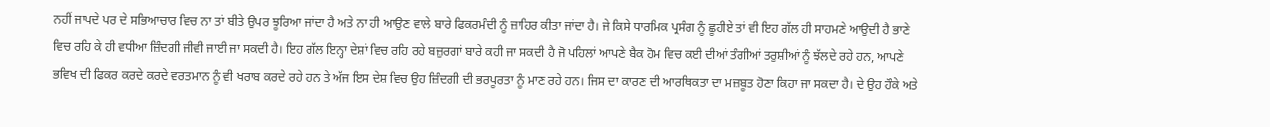ਨਹੀਂ ਜਾਪਦੇ ਪਰ ਦੇ ਸਭਿਆਚਾਰ ਵਿਚ ਨਾ ਤਾਂ ਬੀਤੇ ਉਪਰ ਝੂਰਿਆ ਜਾਂਦਾ ਹੈ ਅਤੇ ਨਾ ਹੀ ਆਉਣ ਵਾਲੇ ਬਾਰੇ ਫਿਕਰਮੰਦੀ ਨੂੰ ਜ਼ਾਹਿਰ ਕੀਤਾ ਜਾਂਦਾ ਹੈ। ਜੇ ਕਿਸੇ ਧਾਰਮਿਕ ਪ੍ਰਸੰਗ ਨੂੰ ਛੂਹੀਏ ਤਾਂ ਵੀ ਇਹ ਗੱਲ ਹੀ ਸਾਹਮਣੇ ਆਉਦੀ ਹੈ ਭਾਣੇ ਵਿਚ ਰਹਿ ਕੇ ਹੀ ਵਧੀਆ ਜ਼ਿੰਦਗੀ ਜੀਵੀ ਜਾਈ ਜਾ ਸਕਦੀ ਹੈ। ਇਹ ਗੱਲ ਇਨ੍ਹਾ ਦੇਸ਼ਾਂ ਵਿਚ ਰਹਿ ਰਹੇ ਬਜ਼ੁਰਗਾਂ ਬਾਰੇ ਕਹੀ ਜਾ ਸਕਦੀ ਹੈ ਜੋ ਪਹਿਲਾਂ ਆਪਣੇ ਬੈਕ ਹੋਮ ਵਿਚ ਕਈ ਦੀਆਂ ਤੰਗੀਆਂ ਤਰੁਸ਼ੀਆਂ ਨੂੰ ਝੱਲਦੇ ਰਹੇ ਹਨ, ਆਪਣੇ ਭਵਿਖ ਦੀ ਫਿਕਰ ਕਰਦੇ ਕਰਦੇ ਵਰਤਮਾਨ ਨੂੰ ਵੀ ਖਰਾਬ ਕਰਦੇ ਰਹੇ ਹਨ ਤੇ ਅੱਜ ਇਸ ਦੇਸ਼ ਵਿਚ ਉਹ ਜ਼ਿੰਦਗੀ ਦੀ ਭਰਪੂਰਤਾ ਨੂੰ ਮਾਣ ਰਹੇ ਹਨ। ਜਿਸ ਦਾ ਕਾਰਣ ਦੀ ਆਰਥਿਕਤਾ ਦਾ ਮਜ਼ਬੂਤ ਹੋਣਾ ਕਿਹਾ ਜਾ ਸਕਦਾ ਹੈ। ਦੇ ਉਹ ਹੌਕੇ ਅਤੇ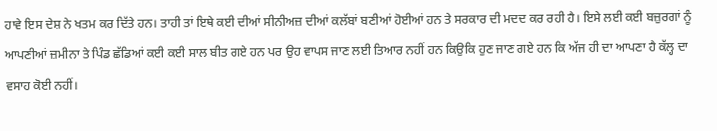ਹਾਵੇ ਇਸ ਦੇਸ਼ ਨੇ ਖਤਮ ਕਰ ਦਿੱਤੇ ਹਨ। ਤਾਹੀ ਤਾਂ ਇਥੇ ਕਈ ਦੀਆਂ ਸੀਨੀਅਜ਼ ਦੀਆਂ ਕਲੱਬਾਂ ਬਣੀਆਂ ਹੋਈਆਂ ਹਨ ਤੇ ਸਰਕਾਰ ਦੀ ਮਦਦ ਕਰ ਰਹੀ ਹੈ। ਇਸੇ ਲਈ ਕਈ ਬਜ਼ੁਰਗਾਂ ਨੂੰ ਆਪਣੀਆਂ ਜ਼ਮੀਨਾ ਤੇ ਪਿੰਡ ਛੱਡਿਆਂ ਕਈ ਕਈ ਸਾਲ ਬੀਤ ਗਏ ਹਨ ਪਰ ਉਹ ਵਾਪਸ ਜਾਣ ਲਈ ਤਿਆਰ ਨਹੀਂ ਹਨ ਕਿਉਕਿ ਹੁਣ ਜਾਣ ਗਏ ਹਨ ਕਿ ਅੱਜ ਹੀ ਦਾ ਆਪਣਾ ਹੈ ਕੱਲ੍ਹ ਦਾ ਵਸਾਹ ਕੋਈ ਨਹੀਂ।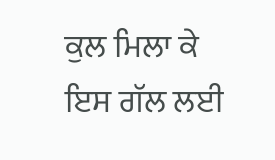ਕੁਲ ਮਿਲਾ ਕੇ ਇਸ ਗੱਲ ਲਈ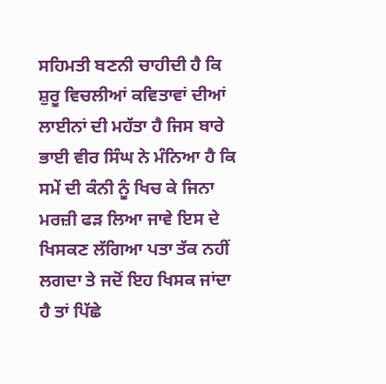ਸਹਿਮਤੀ ਬਣਨੀ ਚਾਹੀਦੀ ਹੈ ਕਿ ਸ਼ੁਰੂ ਵਿਚਲੀਆਂ ਕਵਿਤਾਵਾਂ ਦੀਆਂ ਲਾਈਨਾਂ ਦੀ ਮਹੱਤਾ ਹੈ ਜਿਸ ਬਾਰੇ ਭਾਈ ਵੀਰ ਸਿੰਘ ਨੇ ਮੰਨਿਆ ਹੈ ਕਿ ਸਮੇਂ ਦੀ ਕੰਨੀ ਨੂੰ ਖਿਚ ਕੇ ਜਿਨਾ ਮਰਜ਼ੀ ਫੜ ਲਿਆ ਜਾਵੇ ਇਸ ਦੇ ਖਿਸਕਣ ਲੱਗਿਆ ਪਤਾ ਤੱਕ ਨਹੀਂ ਲਗਦਾ ਤੇ ਜਦੋਂ ਇਹ ਖਿਸਕ ਜਾਂਦਾ ਹੈ ਤਾਂ ਪਿੱਛੇ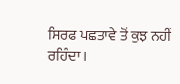ਸਿਰਫ ਪਛਤਾਵੇ ਤੋਂ ਕੁਝ ਨਹੀਂ ਰਹਿੰਦਾ।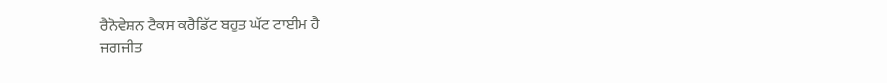ਰੈਨੋਵੇਸ਼ਨ ਟੈਕਸ ਕਰੈਡਿੱਟ ਬਹੁਤ ਘੱਟ ਟਾਈਮ ਹੈ
ਜਗਜੀਤ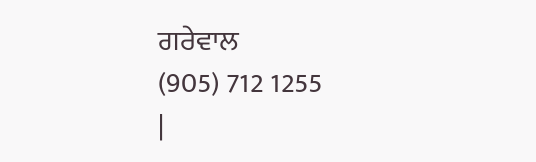ਗਰੇਵਾਲ
(905) 712 1255
|